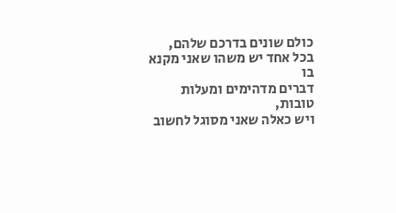כולם שונים בדרכם שלהם,
בכל אחד יש משהו שאני מקנא בו
דברים מדהימים ומעלות טובות,
ויש כאלה שאני מסוגל לחשוב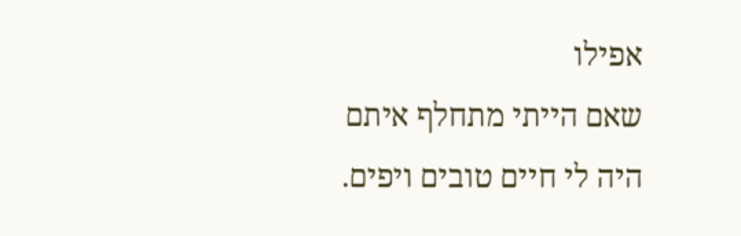אפילו
שאם הייתי מתחלף איתם
היה לי חיים טובים ויפים.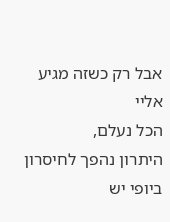אבל רק כשזה מגיע אליי
הכל נעלם,
היתרון נהפך לחיסרון
ביופי יש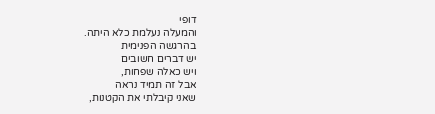דופי
והמעלה נעלמת כלא היתה.
בהרגשה הפנימית
יש דברים חשובים
ויש כאלה שפחות,
אבל זה תמיד נראה
שאני קיבלתי את הקטנות,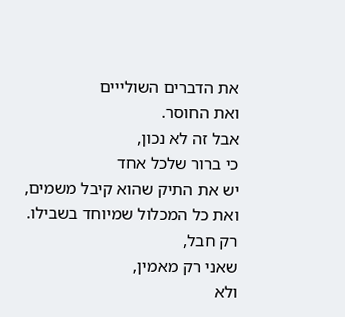את הדברים השולייים
ואת החוסר.
אבל זה לא נכון,
כי ברור שלכל אחד
יש את התיק שהוא קיבל משמים,
ואת כל המכלול שמיוחד בשבילו.
רק חבל,
שאני רק מאמין,
ולא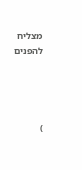מצליח להפנים




)